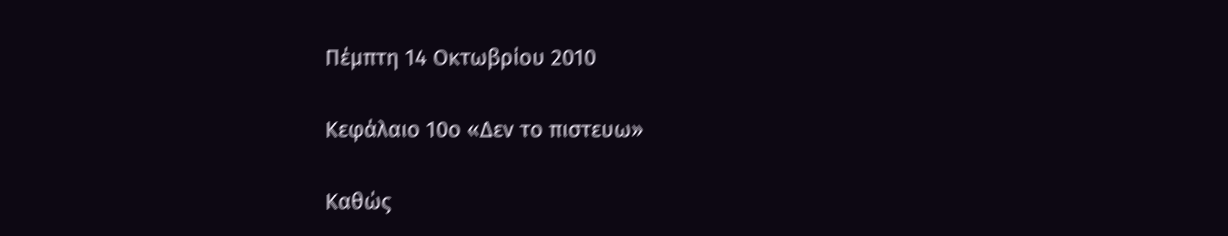Πέμπτη 14 Οκτωβρίου 2010

Κεφάλαιο 10ο «Δεν το πιστευω»

Καθώς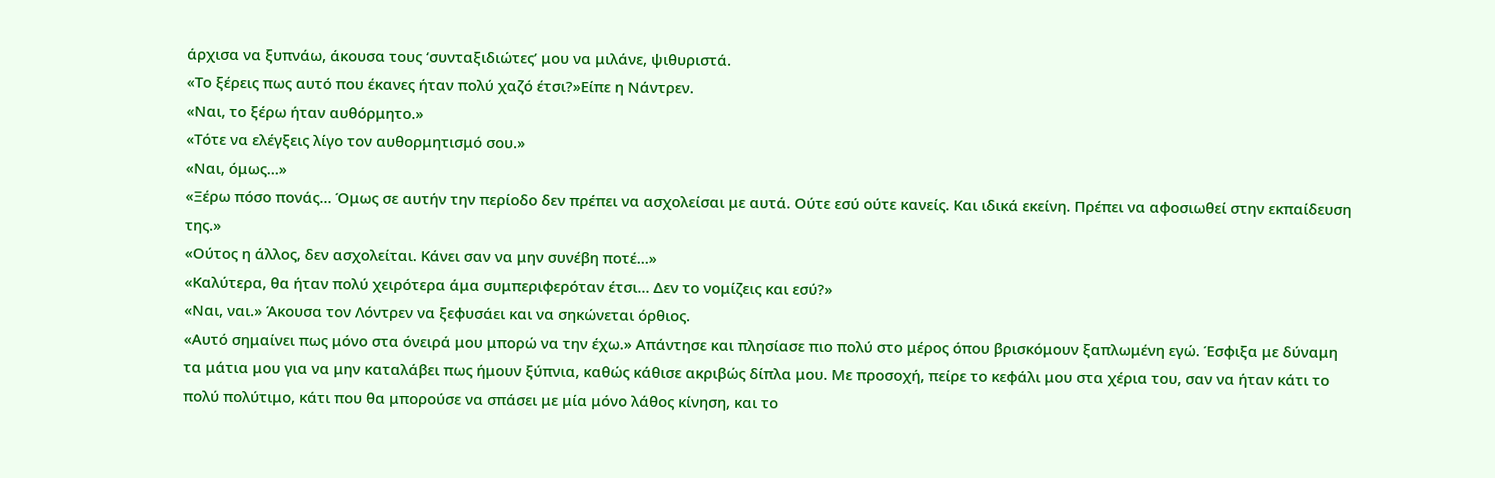άρχισα να ξυπνάω, άκουσα τους ‘συνταξιδιώτες’ μου να μιλάνε, ψιθυριστά.
«Το ξέρεις πως αυτό που έκανες ήταν πολύ χαζό έτσι?»Είπε η Νάντρεν.
«Ναι, το ξέρω ήταν αυθόρμητο.»
«Τότε να ελέγξεις λίγο τον αυθορμητισμό σου.»
«Ναι, όμως…»
«Ξέρω πόσο πονάς… Όμως σε αυτήν την περίοδο δεν πρέπει να ασχολείσαι με αυτά. Ούτε εσύ ούτε κανείς. Και ιδικά εκείνη. Πρέπει να αφοσιωθεί στην εκπαίδευση της.»
«Ούτος η άλλος, δεν ασχολείται. Κάνει σαν να μην συνέβη ποτέ…»
«Καλύτερα, θα ήταν πολύ χειρότερα άμα συμπεριφερόταν έτσι… Δεν το νομίζεις και εσύ?»
«Ναι, ναι.» Άκουσα τον Λόντρεν να ξεφυσάει και να σηκώνεται όρθιος.
«Αυτό σημαίνει πως μόνο στα όνειρά μου μπορώ να την έχω.» Απάντησε και πλησίασε πιο πολύ στο μέρος όπου βρισκόμουν ξαπλωμένη εγώ. Έσφιξα με δύναμη τα μάτια μου για να μην καταλάβει πως ήμουν ξύπνια, καθώς κάθισε ακριβώς δίπλα μου. Με προσοχή, πείρε το κεφάλι μου στα χέρια του, σαν να ήταν κάτι το πολύ πολύτιμο, κάτι που θα μπορούσε να σπάσει με μία μόνο λάθος κίνηση, και το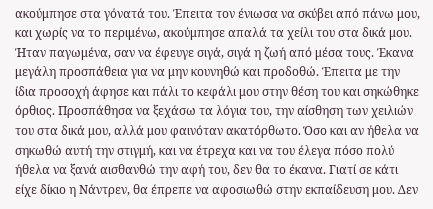ακούμπησε στα γόνατά του. Έπειτα τον ένιωσα να σκύβει από πάνω μου, και χωρίς να το περιμένω, ακούμπησε απαλά τα χείλι του στα δικά μου. Ήταν παγωμένα, σαν να έφευγε σιγά, σιγά η ζωή από μέσα τους. Έκανα μεγάλη προσπάθεια για να μην κουνηθώ και προδοθώ. Έπειτα με την ίδια προσοχή άφησε και πάλι το κεφάλι μου στην θέση του και σηκώθηκε όρθιος. Προσπάθησα να ξεχάσω τα λόγια του, την αίσθηση των χειλιών του στα δικά μου, αλλά μου φαινόταν ακατόρθωτο. Όσο και αν ήθελα να σηκωθώ αυτή την στιγμή, και να έτρεχα και να του έλεγα πόσο πολύ ήθελα να ξανά αισθανθώ την αφή του, δεν θα το έκανα. Γιατί σε κάτι είχε δίκιο η Νάντρεν, θα έπρεπε να αφοσιωθώ στην εκπαίδευση μου. Δεν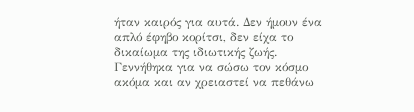ήταν καιρός για αυτά. Δεν ήμουν ένα απλό έφηβο κορίτσι, δεν είχα το δικαίωμα της ιδιωτικής ζωής. Γεννήθηκα για να σώσω τον κόσμο ακόμα και αν χρειαστεί να πεθάνω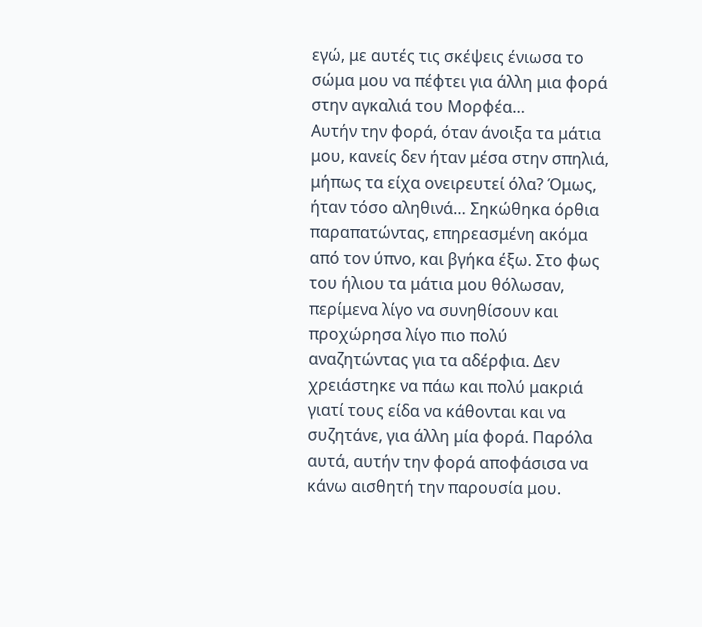εγώ, με αυτές τις σκέψεις ένιωσα το σώμα μου να πέφτει για άλλη μια φορά στην αγκαλιά του Μορφέα…
Αυτήν την φορά, όταν άνοιξα τα μάτια μου, κανείς δεν ήταν μέσα στην σπηλιά, μήπως τα είχα ονειρευτεί όλα? Όμως, ήταν τόσο αληθινά… Σηκώθηκα όρθια παραπατώντας, επηρεασμένη ακόμα από τον ύπνο, και βγήκα έξω. Στο φως του ήλιου τα μάτια μου θόλωσαν, περίμενα λίγο να συνηθίσουν και προχώρησα λίγο πιο πολύ αναζητώντας για τα αδέρφια. Δεν χρειάστηκε να πάω και πολύ μακριά γιατί τους είδα να κάθονται και να συζητάνε, για άλλη μία φορά. Παρόλα αυτά, αυτήν την φορά αποφάσισα να κάνω αισθητή την παρουσία μου.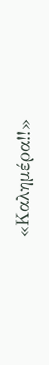«Καλημέρα!!»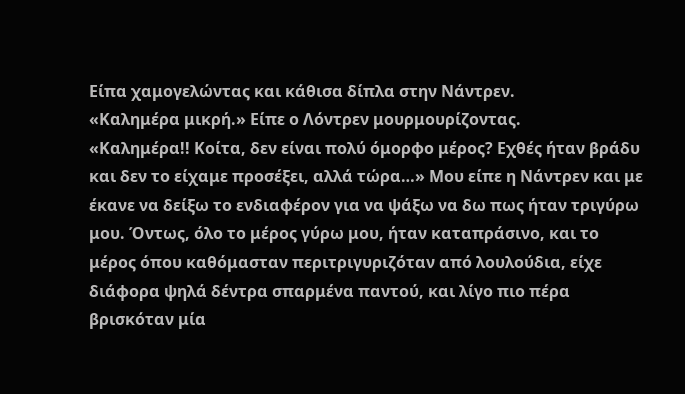Είπα χαμογελώντας και κάθισα δίπλα στην Νάντρεν.
«Καλημέρα μικρή.» Είπε ο Λόντρεν μουρμουρίζοντας.
«Καλημέρα!! Κοίτα, δεν είναι πολύ όμορφο μέρος? Εχθές ήταν βράδυ και δεν το είχαμε προσέξει, αλλά τώρα…» Μου είπε η Νάντρεν και με έκανε να δείξω το ενδιαφέρον για να ψάξω να δω πως ήταν τριγύρω μου. Όντως, όλο το μέρος γύρω μου, ήταν καταπράσινο, και το μέρος όπου καθόμασταν περιτριγυριζόταν από λουλούδια, είχε διάφορα ψηλά δέντρα σπαρμένα παντού, και λίγο πιο πέρα βρισκόταν μία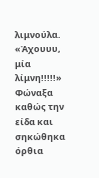λιμνούλα.
«Άχουυυ, μία λίμνη!!!!!» Φώναξα καθώς την είδα και σηκώθηκα όρθια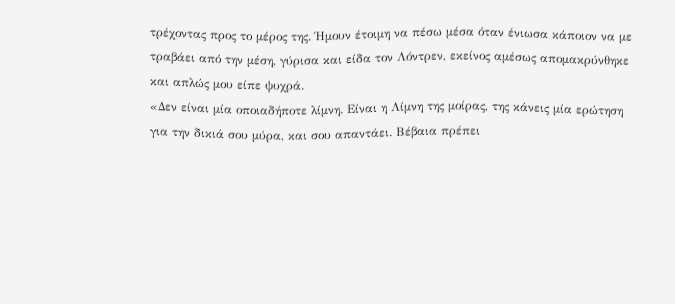τρέχοντας προς το μέρος της. Ήμουν έτοιμη να πέσω μέσα όταν ένιωσα κάποιον να με τραβάει από την μέση, γύρισα και είδα τον Λόντρεν, εκείνος αμέσως απομακρύνθηκε και απλώς μου είπε ψυχρά.
«Δεν είναι μία οποιαδήποτε λίμνη. Είναι η Λίμνη της μοίρας, της κάνεις μία ερώτηση για την δικιά σου μύρα, και σου απαντάει. Βέβαια πρέπει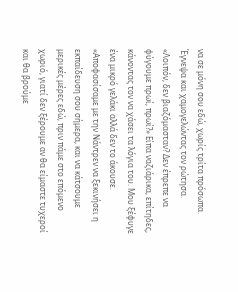να σε μόνη σου εδώ, χωρίς τρίτα πρόσωπα. Έγνεψα και χαμογελώντας τον ρώτησα.
«Λοιπόν, δεν βιαζόμασταν? Δεν έπρεπε να φύγουμε πρωί, πρωί?» Είπα ναζιάρικα, επίτηδες, κάνοντας τον να χάσει τα λόγια του. Μου ξέφυγε ένα μικρό γελάκι αλλά δεν το άκουσε.
«Αποφασίσαμε με την Νάντρεν να ξεκινήσει η εκπαίδευση σου σήμερα, και να κάτσουμε μερικές μέρες εδώ, πριν πάμε στο επόμενο χωριό, γιατί δεν ξέρουμε αν θα είμαστε τυχεροί και θα βρούμε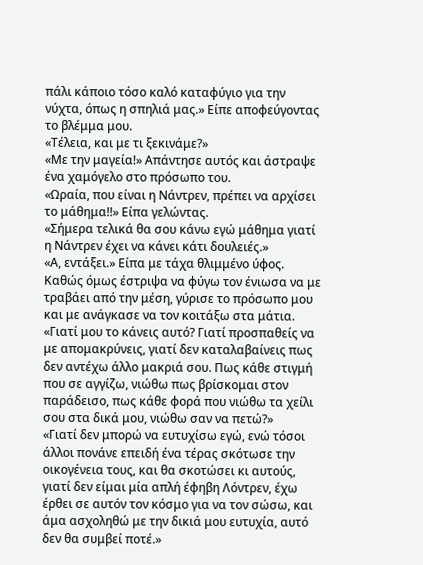πάλι κάποιο τόσο καλό καταφύγιο για την νύχτα, όπως η σπηλιά μας.» Είπε αποφεύγοντας το βλέμμα μου.
«Τέλεια, και με τι ξεκινάμε?»
«Με την μαγεία!» Απάντησε αυτός και άστραψε ένα χαμόγελο στο πρόσωπο του.
«Ωραία, που είναι η Νάντρεν, πρέπει να αρχίσει το μάθημα!!» Είπα γελώντας.
«Σήμερα τελικά θα σου κάνω εγώ μάθημα γιατί η Νάντρεν έχει να κάνει κάτι δουλειές.»
«Α, εντάξει.» Είπα με τάχα θλιμμένο ύφος. Καθώς όμως έστριψα να φύγω τον ένιωσα να με τραβάει από την μέση, γύρισε το πρόσωπο μου και με ανάγκασε να τον κοιτάξω στα μάτια.
«Γιατί μου το κάνεις αυτό? Γιατί προσπαθείς να με απομακρύνεις, γιατί δεν καταλαβαίνεις πως δεν αντέχω άλλο μακριά σου. Πως κάθε στιγμή που σε αγγίζω, νιώθω πως βρίσκομαι στον παράδεισο, πως κάθε φορά που νιώθω τα χείλι σου στα δικά μου, νιώθω σαν να πετώ?»
«Γιατί δεν μπορώ να ευτυχίσω εγώ, ενώ τόσοι άλλοι πονάνε επειδή ένα τέρας σκότωσε την οικογένεια τους, και θα σκοτώσει κι αυτούς, γιατί δεν είμαι μία απλή έφηβη Λόντρεν, έχω έρθει σε αυτόν τον κόσμο για να τον σώσω, και άμα ασχοληθώ με την δικιά μου ευτυχία, αυτό δεν θα συμβεί ποτέ.»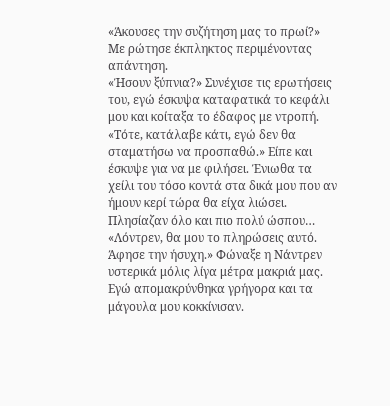«Άκουσες την συζήτηση μας το πρωί?» Με ρώτησε έκπληκτος περιμένοντας απάντηση.
«Ήσουν ξύπνια?» Συνέχισε τις ερωτήσεις του, εγώ έσκυψα καταφατικά το κεφάλι μου και κοίταξα το έδαφος με ντροπή.
«Τότε, κατάλαβε κάτι, εγώ δεν θα σταματήσω να προσπαθώ.» Είπε και έσκυψε για να με φιλήσει. Ένιωθα τα χείλι του τόσο κοντά στα δικά μου που αν ήμουν κερί τώρα θα είχα λιώσει. Πλησίαζαν όλο και πιο πολύ ώσπου…
«Λόντρεν, θα μου το πληρώσεις αυτό. Άφησε την ήσυχη.» Φώναξε η Νάντρεν υστερικά μόλις λίγα μέτρα μακριά μας. Εγώ απομακρύνθηκα γρήγορα και τα μάγουλα μου κοκκίνισαν.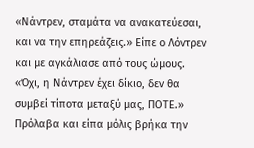«Νάντρεν, σταμάτα να ανακατεύεσαι, και να την επηρεάζεις.» Είπε ο Λόντρεν και με αγκάλιασε από τους ώμους.
«Όχι, η Νάντρεν έχει δίκιο, δεν θα συμβεί τίποτα μεταξύ μας, ΠΟΤΕ.» Πρόλαβα και είπα μόλις βρήκα την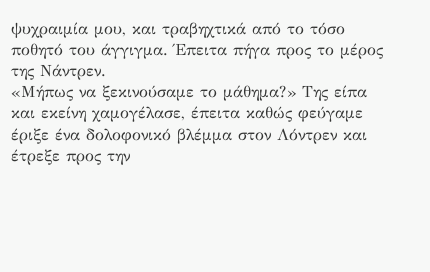ψυχραιμία μου, και τραβηχτικά από το τόσο ποθητό του άγγιγμα. Έπειτα πήγα προς το μέρος της Νάντρεν.
«Μήπως να ξεκινούσαμε το μάθημα?» Της είπα και εκείνη χαμογέλασε, έπειτα καθώς φεύγαμε έριξε ένα δολοφονικό βλέμμα στον Λόντρεν και έτρεξε προς την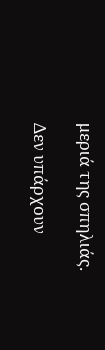μεριά της σπηλιάς.

Δεν υπάρχουν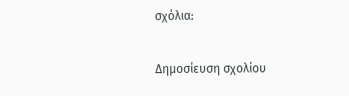σχόλια:

Δημοσίευση σχολίου